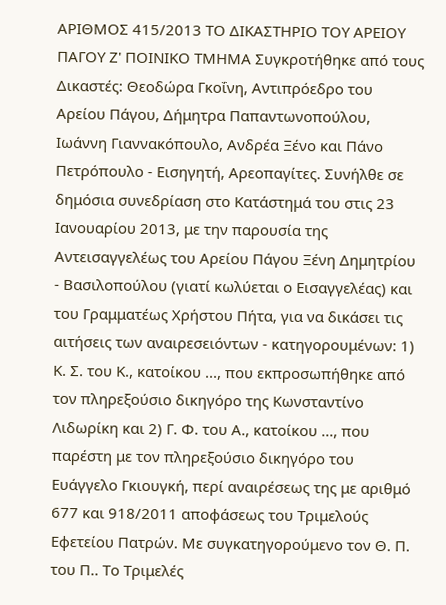ΑΡΙΘΜΟΣ 415/2013 ΤΟ ΔΙΚΑΣΤΗΡΙΟ ΤΟΥ ΑΡΕΙΟΥ ΠΑΓΟΥ Ζ' ΠΟΙΝΙΚΟ ΤΜΗΜΑ Συγκροτήθηκε από τους Δικαστές: Θεοδώρα Γκοΐνη, Αντιπρόεδρο του Αρείου Πάγου, Δήμητρα Παπαντωνοπούλου, Ιωάννη Γιαννακόπουλο, Ανδρέα Ξένο και Πάνο Πετρόπουλο - Εισηγητή, Αρεοπαγίτες. Συνήλθε σε δημόσια συνεδρίαση στο Κατάστημά του στις 23 Ιανουαρίου 2013, με την παρουσία της Αντεισαγγελέως του Αρείου Πάγου Ξένη Δημητρίου - Βασιλοπούλου (γιατί κωλύεται ο Εισαγγελέας) και του Γραμματέως Χρήστου Πήτα, για να δικάσει τις αιτήσεις των αναιρεσειόντων - κατηγορουμένων: 1) Κ. Σ. του Κ., κατοίκου ..., που εκπροσωπήθηκε από τον πληρεξούσιο δικηγόρο της Κωνσταντίνο Λιδωρίκη και 2) Γ. Φ. του Α., κατοίκου ..., που παρέστη με τον πληρεξούσιο δικηγόρο του Ευάγγελο Γκιουγκή, περί αναιρέσεως της με αριθμό 677 και 918/2011 αποφάσεως του Τριμελούς Εφετείου Πατρών. Με συγκατηγορούμενο τον Θ. Π. του Π.. Το Τριμελές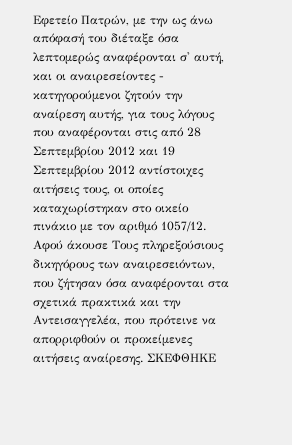Εφετείο Πατρών, με την ως άνω απόφασή του διέταξε όσα λεπτομερώς αναφέρονται σ' αυτή, και οι αναιρεσείοντες - κατηγορούμενοι ζητούν την αναίρεση αυτής, για τους λόγους που αναφέρονται στις από 28 Σεπτεμβρίου 2012 και 19 Σεπτεμβρίου 2012 αντίστοιχες αιτήσεις τους, οι οποίες καταχωρίστηκαν στο οικείο πινάκιο με τον αριθμό 1057/12. Αφού άκουσε Τους πληρεξούσιους δικηγόρους των αναιρεσειόντων, που ζήτησαν όσα αναφέρονται στα σχετικά πρακτικά και την Αντεισαγγελέα, που πρότεινε να απορριφθούν οι προκείμενες αιτήσεις αναίρεσης. ΣΚΕΦΘΗΚΕ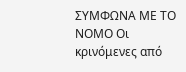ΣΥΜΦΩΝΑ ΜΕ ΤΟ ΝΟΜΟ Οι κρινόμενες από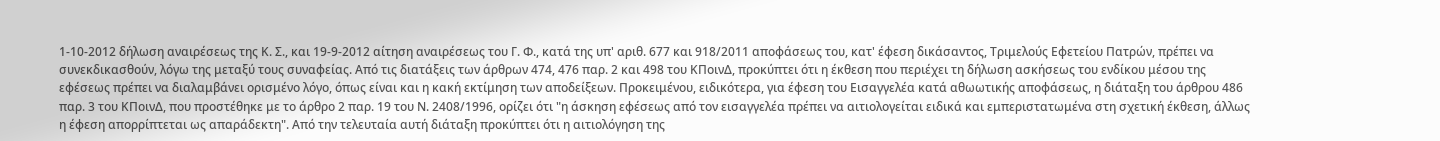1-10-2012 δήλωση αναιρέσεως της Κ. Σ., και 19-9-2012 αίτηση αναιρέσεως του Γ. Φ., κατά της υπ' αριθ. 677 και 918/2011 αποφάσεως του, κατ' έφεση δικάσαντος, Τριμελούς Εφετείου Πατρών, πρέπει να συνεκδικασθούν, λόγω της μεταξύ τους συναφείας. Από τις διατάξεις των άρθρων 474, 476 παρ. 2 και 498 του ΚΠοινΔ, προκύπτει ότι η έκθεση που περιέχει τη δήλωση ασκήσεως του ενδίκου μέσου της εφέσεως πρέπει να διαλαμβάνει ορισμένο λόγο, όπως είναι και η κακή εκτίμηση των αποδείξεων. Προκειμένου, ειδικότερα, για έφεση του Εισαγγελέα κατά αθωωτικής αποφάσεως, η διάταξη του άρθρου 486 παρ. 3 του ΚΠοινΔ, που προστέθηκε με το άρθρο 2 παρ. 19 του Ν. 2408/1996, ορίζει ότι "η άσκηση εφέσεως από τον εισαγγελέα πρέπει να αιτιολογείται ειδικά και εμπεριστατωμένα στη σχετική έκθεση, άλλως η έφεση απορρίπτεται ως απαράδεκτη". Από την τελευταία αυτή διάταξη προκύπτει ότι η αιτιολόγηση της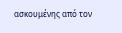ασκουμένης από τον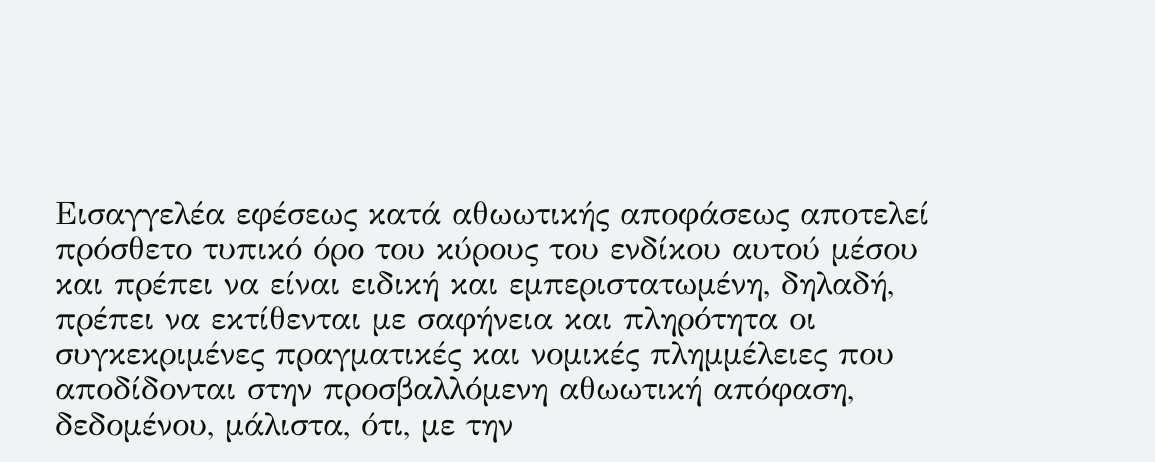Εισαγγελέα εφέσεως κατά αθωωτικής αποφάσεως αποτελεί πρόσθετο τυπικό όρο του κύρους του ενδίκου αυτού μέσου και πρέπει να είναι ειδική και εμπεριστατωμένη, δηλαδή, πρέπει να εκτίθενται με σαφήνεια και πληρότητα οι συγκεκριμένες πραγματικές και νομικές πλημμέλειες που αποδίδονται στην προσβαλλόμενη αθωωτική απόφαση, δεδομένου, μάλιστα, ότι, με την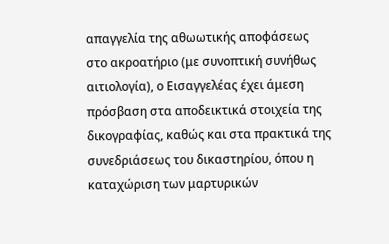απαγγελία της αθωωτικής αποφάσεως στο ακροατήριο (με συνοπτική συνήθως αιτιολογία), ο Εισαγγελέας έχει άμεση πρόσβαση στα αποδεικτικά στοιχεία της δικογραφίας, καθώς και στα πρακτικά της συνεδριάσεως του δικαστηρίου, όπου η καταχώριση των μαρτυρικών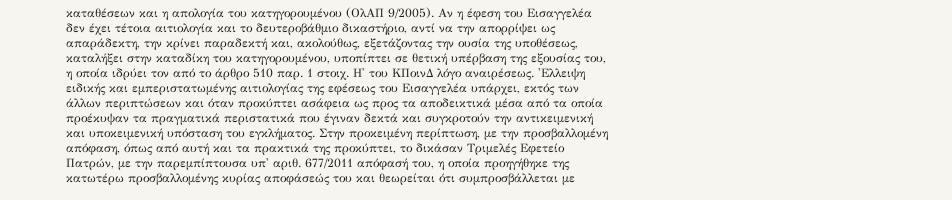καταθέσεων και η απολογία του κατηγορουμένου (ΟλΑΠ 9/2005). Αν η έφεση του Εισαγγελέα δεν έχει τέτοια αιτιολογία και το δευτεροβάθμιο δικαστήριο, αντί να την απορρίψει ως απαράδεκτη, την κρίνει παραδεκτή και, ακολούθως, εξετάζοντας την ουσία της υποθέσεως, καταλήξει στην καταδίκη του κατηγορουμένου, υποπίπτει σε θετική υπέρβαση της εξουσίας του, η οποία ιδρύει τον από το άρθρο 510 παρ. 1 στοιχ. Η' του ΚΠοινΔ λόγο αναιρέσεως. 'Ελλειψη ειδικής και εμπεριστατωμένης αιτιολογίας της εφέσεως του Εισαγγελέα υπάρχει, εκτός των άλλων περιπτώσεων και όταν προκύπτει ασάφεια ως προς τα αποδεικτικά μέσα από τα οποία προέκυψαν τα πραγματικά περιστατικά που έγιναν δεκτά και συγκροτούν την αντικειμενική και υποκειμενική υπόσταση του εγκλήματος. Στην προκειμένη περίπτωση, με την προσβαλλομένη απόφαση, όπως από αυτή και τα πρακτικά της προκύπτει, το δικάσαν Τριμελές Εφετείο Πατρών, με την παρεμπίπτουσα υπ' αριθ. 677/2011 απόφασή του, η οποία προηγήθηκε της κατωτέρω προσβαλλομένης κυρίας αποφάσεώς του και θεωρείται ότι συμπροσβάλλεται με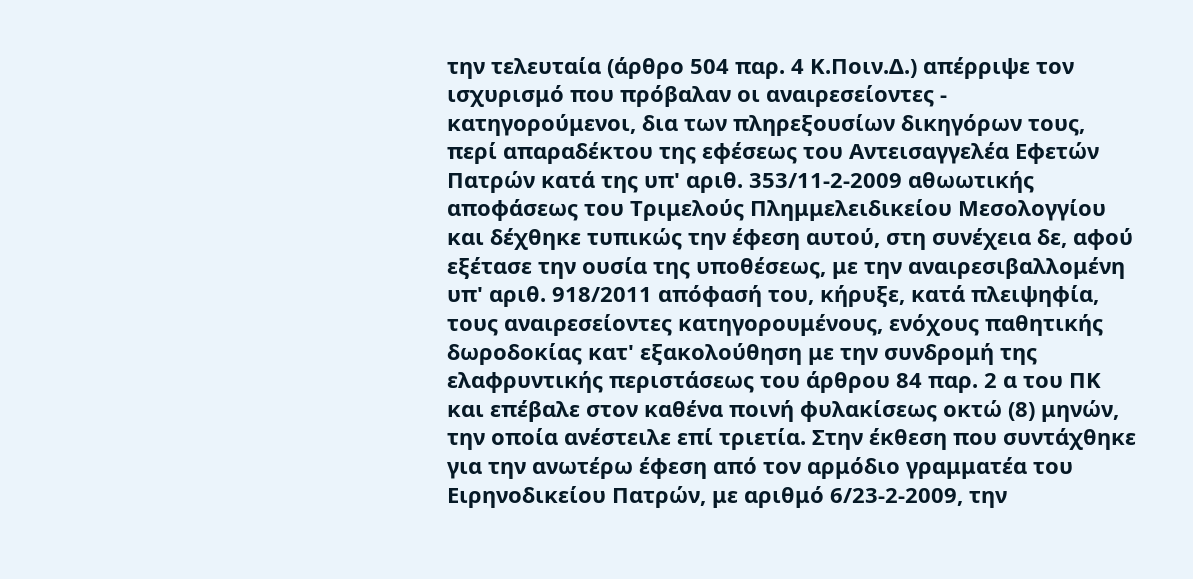την τελευταία (άρθρο 504 παρ. 4 Κ.Ποιν.Δ.) απέρριψε τον ισχυρισμό που πρόβαλαν οι αναιρεσείοντες - κατηγορούμενοι, δια των πληρεξουσίων δικηγόρων τους, περί απαραδέκτου της εφέσεως του Αντεισαγγελέα Εφετών Πατρών κατά της υπ' αριθ. 353/11-2-2009 αθωωτικής αποφάσεως του Τριμελούς Πλημμελειδικείου Μεσολογγίου και δέχθηκε τυπικώς την έφεση αυτού, στη συνέχεια δε, αφού εξέτασε την ουσία της υποθέσεως, με την αναιρεσιβαλλομένη υπ' αριθ. 918/2011 απόφασή του, κήρυξε, κατά πλειψηφία, τους αναιρεσείοντες κατηγορουμένους, ενόχους παθητικής δωροδοκίας κατ' εξακολούθηση με την συνδρομή της ελαφρυντικής περιστάσεως του άρθρου 84 παρ. 2 α του ΠΚ και επέβαλε στον καθένα ποινή φυλακίσεως οκτώ (8) μηνών, την οποία ανέστειλε επί τριετία. Στην έκθεση που συντάχθηκε για την ανωτέρω έφεση από τον αρμόδιο γραμματέα του Ειρηνοδικείου Πατρών, με αριθμό 6/23-2-2009, την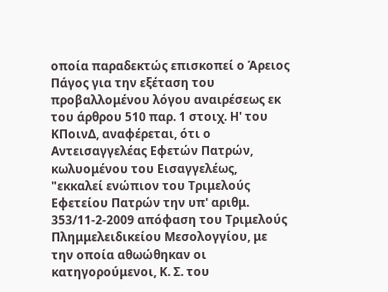οποία παραδεκτώς επισκοπεί ο Άρειος Πάγος για την εξέταση του προβαλλομένου λόγου αναιρέσεως εκ του άρθρου 510 παρ. 1 στοιχ. Η' του ΚΠοινΔ, αναφέρεται, ότι ο Αντεισαγγελέας Εφετών Πατρών, κωλυομένου του Εισαγγελέως, "εκκαλεί ενώπιον του Τριμελούς Εφετείου Πατρών την υπ' αριθμ. 353/11-2-2009 απόφαση του Τριμελούς Πλημμελειδικείου Μεσολογγίου, με την οποία αθωώθηκαν οι κατηγορούμενοι, Κ. Σ. του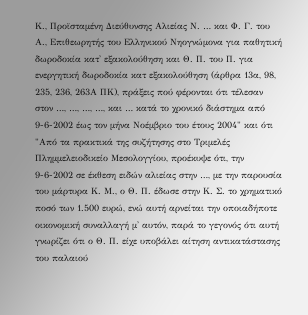Κ., Προϊσταμένη Διεύθυνσης Αλιείας Ν. … και Φ. Γ. του Α., Επιθεωρητής του Ελληνικού Νηογνώμονα για παθητική δωροδοκία κατ' εξακολούθηση και Θ. Π. του Π. για ενεργητική δωροδοκία κατ εξακολούθηση (άρθρα 13α, 98, 235, 236, 263Α ΠΚ), πράξεις πού φέρονται ότι τέλεσαν στον …, …, …, …, και … κατά το χρονικό διάστημα από 9-6-2002 έως τον μήνα Νοέμβριο του έτους 2004" και ότι "Από τα πρακτικά της συζήτησης στο Τριμελές Πλημμελειοδικείο Μεσολογγίου, προέκυψε ότι, την 9-6-2002 σε έκθεση ειδών αλιείας στην …, με την παρουσία του μάρτυρα Κ. Μ., ο Θ. Π. έδωσε στην Κ. Σ. το χρηματικό ποσό των 1.500 ευρώ, ενώ αυτή αρνείται την οποιαδήποτε οικονομική συναλλαγή μ' αυτόν, παρά το γεγονός ότι αυτή γνωρίζει ότι ο Θ. Π. είχε υποβάλει αίτηση αντικατάστασης του παλαιού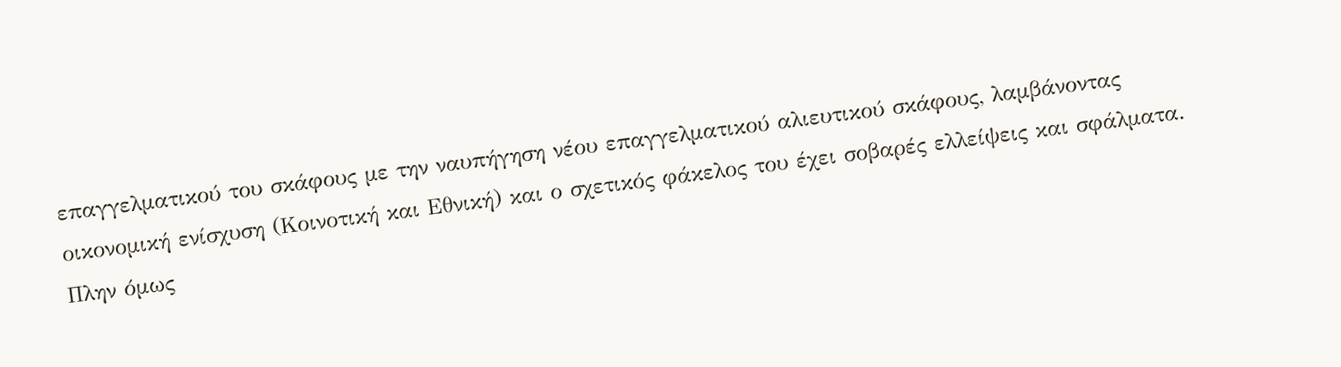επαγγελματικού του σκάφους με την ναυπήγηση νέου επαγγελματικού αλιευτικού σκάφους, λαμβάνοντας οικονομική ενίσχυση (Κοινοτική και Εθνική) και ο σχετικός φάκελος του έχει σοβαρές ελλείψεις και σφάλματα. Πλην όμως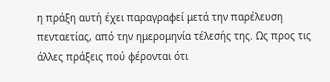η πράξη αυτή έχει παραγραφεί μετά την παρέλευση πενταετίας, από την ημερομηνία τέλεσής της. Ως προς τις άλλες πράξεις πού φέρονται ότι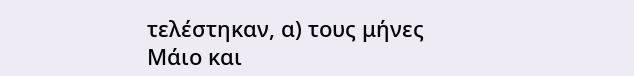τελέστηκαν, α) τους μήνες Μάιο και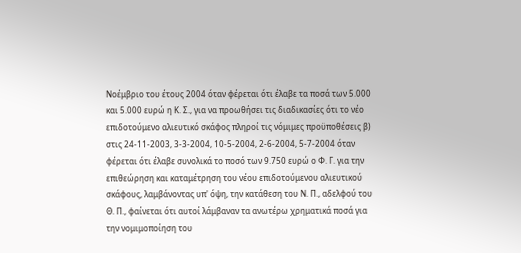Νοέμβριο του έτους 2004 όταν φέρεται ότι έλαβε τα ποσά των 5.000 και 5.000 ευρώ η Κ. Σ., για να προωθήσει τις διαδικασίες ότι το νέο επιδοτούμενο αλιευτικό σκάφος πληροί τις νόμιμες προϋποθέσεις β) στις 24-11-2003, 3-3-2004, 10-5-2004, 2-6-2004, 5-7-2004 όταν φέρεται ότι έλαβε συνολικά το ποσό των 9.750 ευρώ ο Φ. Γ. για την επιθεώρηση και καταμέτρηση του νέου επιδοτούμενου αλιευτικού σκάφους, λαμβάνοντας υπ' όψη, την κατάθεση του Ν. Π., αδελφού του Θ. Π., φαίνεται ότι αυτοί λάμβαναν τα ανωτέρω χρηματικά ποσά για την νομιμοποίηση του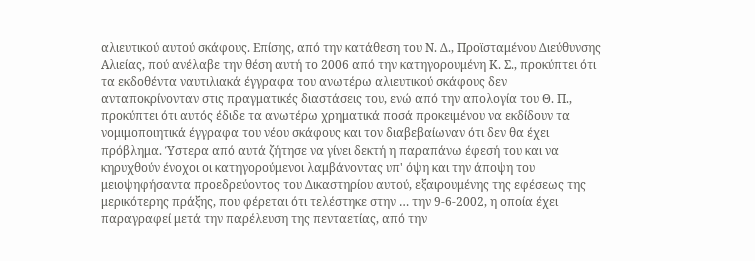αλιευτικού αυτού σκάφους. Επίσης, από την κατάθεση του Ν. Δ., Προϊσταμένου Διεύθυνσης Αλιείας, πού ανέλαβε την θέση αυτή το 2006 από την κατηγορουμένη Κ. Σ., προκύπτει ότι τα εκδοθέντα ναυτιλιακά έγγραφα του ανωτέρω αλιευτικού σκάφους δεν ανταποκρίνονταν στις πραγματικές διαστάσεις του, ενώ από την απολογία του Θ. Π., προκύπτει ότι αυτός έδιδε τα ανωτέρω χρηματικά ποσά προκειμένου να εκδίδουν τα νομιμοποιητικά έγγραφα του νέου σκάφους και τον διαβεβαίωναν ότι δεν θα έχει πρόβλημα. Ύστερα από αυτά ζήτησε να γίνει δεκτή η παραπάνω έφεσή του και να κηρυχθούν ένοχοι οι κατηγορούμενοι λαμβάνοντας υπ' όψη και την άποψη του μειοψηφήσαντα προεδρεύοντος του Δικαστηρίου αυτού, εξαιρουμένης της εφέσεως της μερικότερης πράξης, που φέρεται ότι τελέστηκε στην … την 9-6-2002, η οποία έχει παραγραφεί μετά την παρέλευση της πενταετίας, από την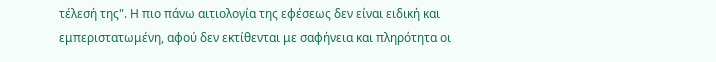τέλεσή της". Η πιο πάνω αιτιολογία της εφέσεως δεν είναι ειδική και εμπεριστατωμένη, αφού δεν εκτίθενται με σαφήνεια και πληρότητα οι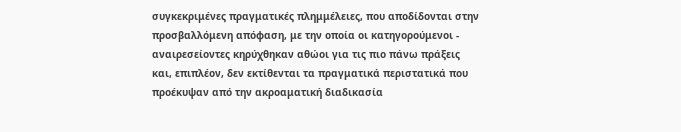συγκεκριμένες πραγματικές πλημμέλειες, που αποδίδονται στην προσβαλλόμενη απόφαση, με την οποία οι κατηγορούμενοι - αναιρεσείοντες κηρύχθηκαν αθώοι για τις πιο πάνω πράξεις και, επιπλέον, δεν εκτίθενται τα πραγματικά περιστατικά που προέκυψαν από την ακροαματική διαδικασία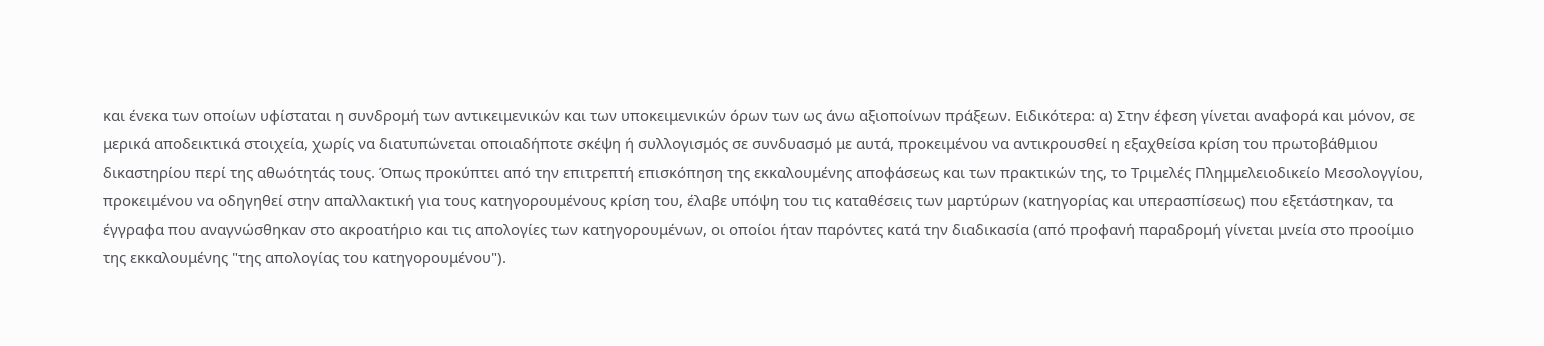και ένεκα των οποίων υφίσταται η συνδρομή των αντικειμενικών και των υποκειμενικών όρων των ως άνω αξιοποίνων πράξεων. Ειδικότερα: α) Στην έφεση γίνεται αναφορά και μόνον, σε μερικά αποδεικτικά στοιχεία, χωρίς να διατυπώνεται οποιαδήποτε σκέψη ή συλλογισμός σε συνδυασμό με αυτά, προκειμένου να αντικρουσθεί η εξαχθείσα κρίση του πρωτοβάθμιου δικαστηρίου περί της αθωότητάς τους. Όπως προκύπτει από την επιτρεπτή επισκόπηση της εκκαλουμένης αποφάσεως και των πρακτικών της, το Τριμελές Πλημμελειοδικείο Μεσολογγίου, προκειμένου να οδηγηθεί στην απαλλακτική για τους κατηγορουμένους κρίση του, έλαβε υπόψη του τις καταθέσεις των μαρτύρων (κατηγορίας και υπερασπίσεως) που εξετάστηκαν, τα έγγραφα που αναγνώσθηκαν στο ακροατήριο και τις απολογίες των κατηγορουμένων, οι οποίοι ήταν παρόντες κατά την διαδικασία (από προφανή παραδρομή γίνεται μνεία στο προοίμιο της εκκαλουμένης "της απολογίας του κατηγορουμένου").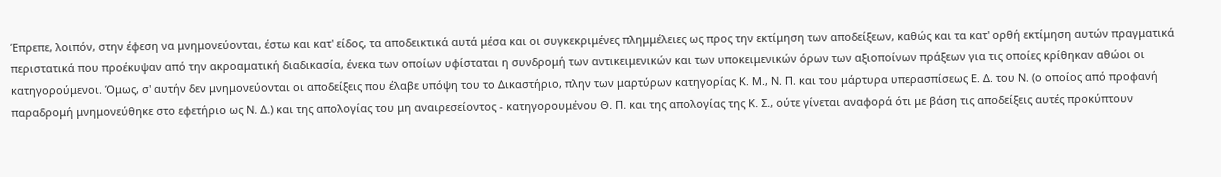Έπρεπε, λοιπόν, στην έφεση να μνημονεύονται, έστω και κατ' είδος, τα αποδεικτικά αυτά μέσα και οι συγκεκριμένες πλημμέλειες ως προς την εκτίμηση των αποδείξεων, καθώς και τα κατ' ορθή εκτίμηση αυτών πραγματικά περιστατικά που προέκυψαν από την ακροαματική διαδικασία, ένεκα των οποίων υφίσταται η συνδρομή των αντικειμενικών και των υποκειμενικών όρων των αξιοποίνων πράξεων για τις οποίες κρίθηκαν αθώοι οι κατηγορούμενοι. Όμως, σ' αυτήν δεν μνημονεύονται οι αποδείξεις που έλαβε υπόψη του το Δικαστήριο, πλην των μαρτύρων κατηγορίας Κ. Μ., Ν. Π. και του μάρτυρα υπερασπίσεως Ε. Δ. του Ν. (ο οποίος από προφανή παραδρομή μνημονεύθηκε στο εφετήριο ως Ν. Δ.) και της απολογίας του μη αναιρεσείοντος - κατηγορουμένου Θ. Π. και της απολογίας της Κ. Σ., ούτε γίνεται αναφορά ότι με βάση τις αποδείξεις αυτές προκύπτουν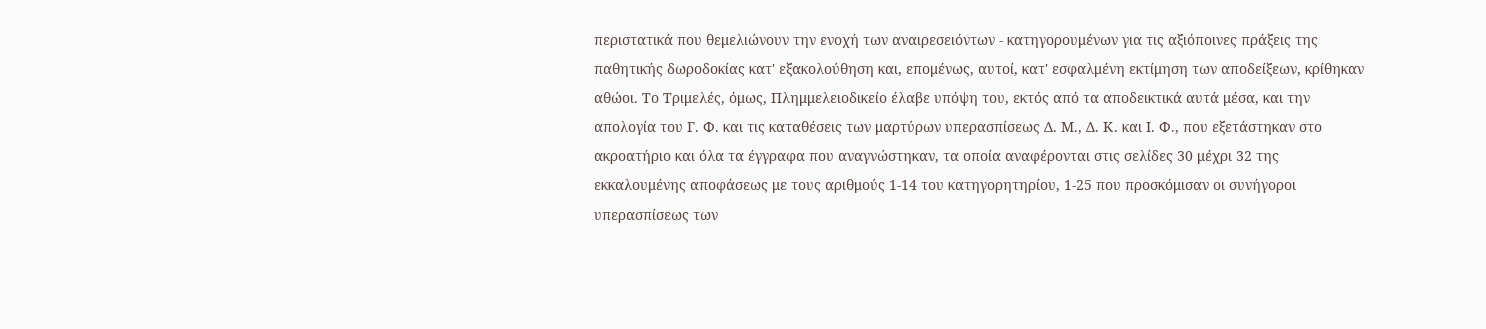περιστατικά που θεμελιώνουν την ενοχή των αναιρεσειόντων - κατηγορουμένων για τις αξιόποινες πράξεις της παθητικής δωροδοκίας κατ' εξακολούθηση και, επομένως, αυτοί, κατ' εσφαλμένη εκτίμηση των αποδείξεων, κρίθηκαν αθώοι. Το Τριμελές, όμως, Πλημμελειοδικείο έλαβε υπόψη του, εκτός από τα αποδεικτικά αυτά μέσα, και την απολογία του Γ. Φ. και τις καταθέσεις των μαρτύρων υπερασπίσεως Δ. Μ., Δ. Κ. και Ι. Φ., που εξετάστηκαν στο ακροατήριο και όλα τα έγγραφα που αναγνώστηκαν, τα οποία αναφέρονται στις σελίδες 30 μέχρι 32 της εκκαλουμένης αποφάσεως με τους αριθμούς 1-14 του κατηγορητηρίου, 1-25 που προσκόμισαν οι συνήγοροι υπερασπίσεως των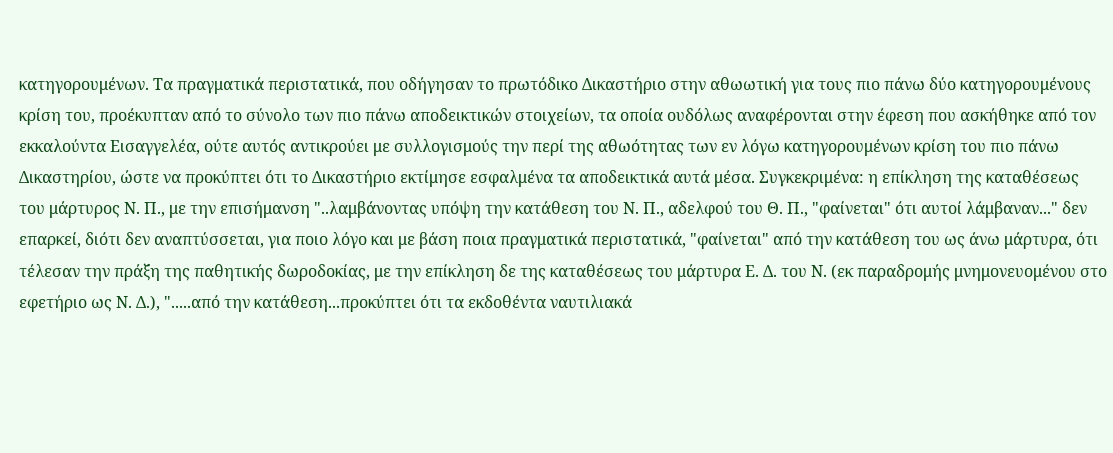κατηγορουμένων. Τα πραγματικά περιστατικά, που οδήγησαν το πρωτόδικο Δικαστήριο στην αθωωτική για τους πιο πάνω δύο κατηγορουμένους κρίση του, προέκυπταν από το σύνολο των πιο πάνω αποδεικτικών στοιχείων, τα οποία ουδόλως αναφέρονται στην έφεση που ασκήθηκε από τον εκκαλούντα Εισαγγελέα, ούτε αυτός αντικρούει με συλλογισμούς την περί της αθωότητας των εν λόγω κατηγορουμένων κρίση του πιο πάνω Δικαστηρίου, ώστε να προκύπτει ότι το Δικαστήριο εκτίμησε εσφαλμένα τα αποδεικτικά αυτά μέσα. Συγκεκριμένα: η επίκληση της καταθέσεως του μάρτυρος Ν. Π., με την επισήμανση "..λαμβάνοντας υπόψη την κατάθεση του Ν. Π., αδελφού του Θ. Π., "φαίνεται" ότι αυτοί λάμβαναν..." δεν επαρκεί, διότι δεν αναπτύσσεται, για ποιο λόγο και με βάση ποια πραγματικά περιστατικά, "φαίνεται" από την κατάθεση του ως άνω μάρτυρα, ότι τέλεσαν την πράξη της παθητικής δωροδοκίας, με την επίκληση δε της καταθέσεως του μάρτυρα Ε. Δ. του Ν. (εκ παραδρομής μνημονευομένου στο εφετήριο ως Ν. Δ.), ".....από την κατάθεση...προκύπτει ότι τα εκδοθέντα ναυτιλιακά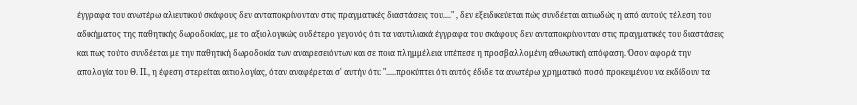έγγραφα του ανωτέρω αλιευτικού σκάφους δεν ανταποκρίνονταν στις πραγματικές διαστάσεις του...." , δεν εξειδικεύεται πώς συνδέεται αιτιωδώς η από αυτούς τέλεση του αδικήματος της παθητικής δωροδοκίας, με το αξιολογικώς ουδέτερο γεγονός ότι τα ναυτιλιακά έγγραφα του σκάφους δεν ανταποκρίνονταν στις πραγματικές του διαστάσεις και πως τούτο συνδέεται με την παθητική δωροδοκία των αναιρεσειόντων και σε ποια πλημμέλεια υπέπεσε η προσβαλλομένη αθωωτική απόφαση. Όσον αφορά την απολογία του Θ. Π., η έφεση στερείται αιτιολογίας, όταν αναφέρεται σ' αυτήν ότι: ".....προκύπτει ότι αυτός έδιδε τα ανωτέρω χρηματικό ποσό προκειμένου να εκδίδουν τα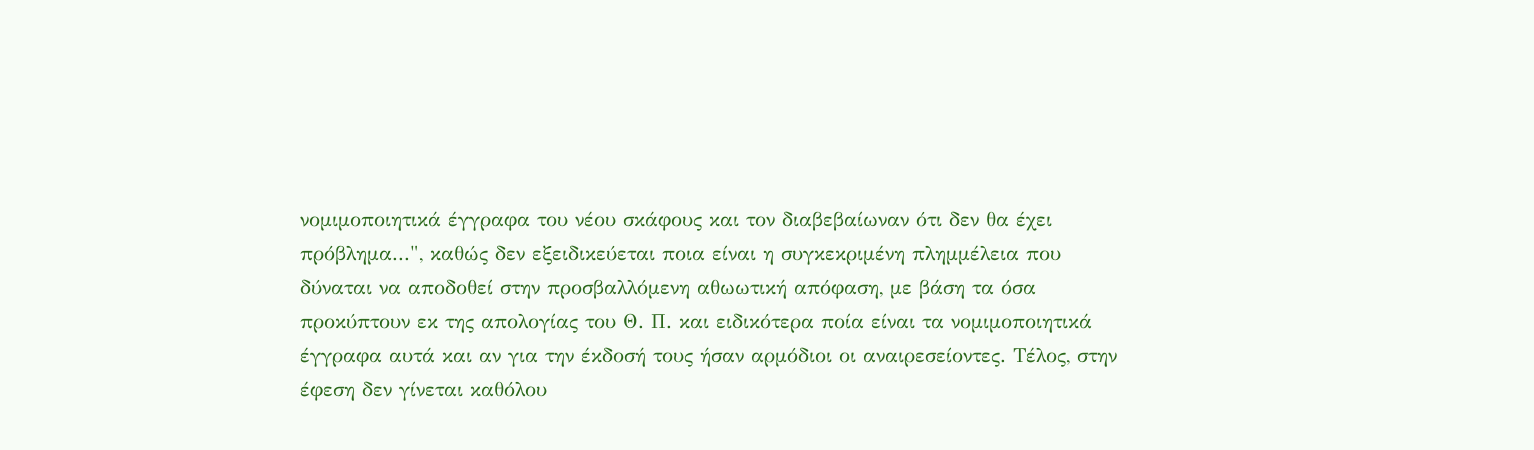νομιμοποιητικά έγγραφα του νέου σκάφους και τον διαβεβαίωναν ότι δεν θα έχει πρόβλημα...", καθώς δεν εξειδικεύεται ποια είναι η συγκεκριμένη πλημμέλεια που δύναται να αποδοθεί στην προσβαλλόμενη αθωωτική απόφαση, με βάση τα όσα προκύπτουν εκ της απολογίας του Θ. Π. και ειδικότερα ποία είναι τα νομιμοποιητικά έγγραφα αυτά και αν για την έκδοσή τους ήσαν αρμόδιοι οι αναιρεσείοντες. Τέλος, στην έφεση δεν γίνεται καθόλου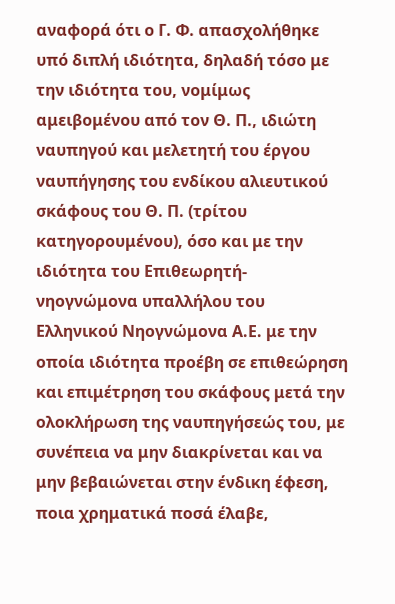αναφορά ότι ο Γ. Φ. απασχολήθηκε υπό διπλή ιδιότητα, δηλαδή τόσο με την ιδιότητα του, νομίμως αμειβομένου από τον Θ. Π., ιδιώτη ναυπηγού και μελετητή του έργου ναυπήγησης του ενδίκου αλιευτικού σκάφους του Θ. Π. (τρίτου κατηγορουμένου), όσο και με την ιδιότητα του Επιθεωρητή- νηογνώμονα υπαλλήλου του Ελληνικού Νηογνώμονα Α.Ε. με την οποία ιδιότητα προέβη σε επιθεώρηση και επιμέτρηση του σκάφους μετά την ολοκλήρωση της ναυπηγήσεώς του, με συνέπεια να μην διακρίνεται και να μην βεβαιώνεται στην ένδικη έφεση, ποια χρηματικά ποσά έλαβε,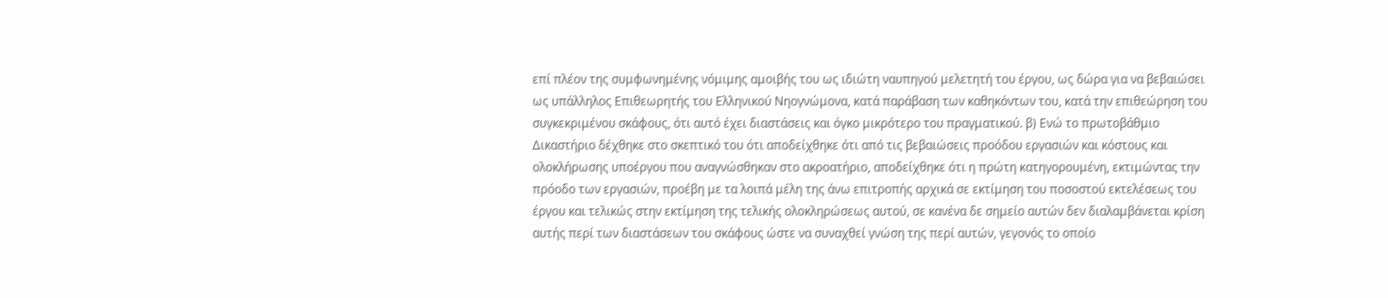επί πλέον της συμφωνημένης νόμιμης αμοιβής του ως ιδιώτη ναυπηγού μελετητή του έργου, ως δώρα για να βεβαιώσει ως υπάλληλος Επιθεωρητής του Ελληνικού Νηογνώμονα, κατά παράβαση των καθηκόντων του, κατά την επιθεώρηση του συγκεκριμένου σκάφους, ότι αυτό έχει διαστάσεις και όγκο μικρότερο του πραγματικού. β) Ενώ το πρωτοβάθμιο Δικαστήριο δέχθηκε στο σκεπτικό του ότι αποδείχθηκε ότι από τις βεβαιώσεις προόδου εργασιών και κόστους και ολοκλήρωσης υποέργου που αναγνώσθηκαν στο ακροατήριο, αποδείχθηκε ότι η πρώτη κατηγορουμένη, εκτιμώντας την πρόοδο των εργασιών, προέβη με τα λοιπά μέλη της άνω επιτροπής αρχικά σε εκτίμηση του ποσοστού εκτελέσεως του έργου και τελικώς στην εκτίμηση της τελικής ολοκληρώσεως αυτού, σε κανένα δε σημείο αυτών δεν διαλαμβάνεται κρίση αυτής περί των διαστάσεων του σκάφους ώστε να συναχθεί γνώση της περί αυτών, γεγονός το οποίο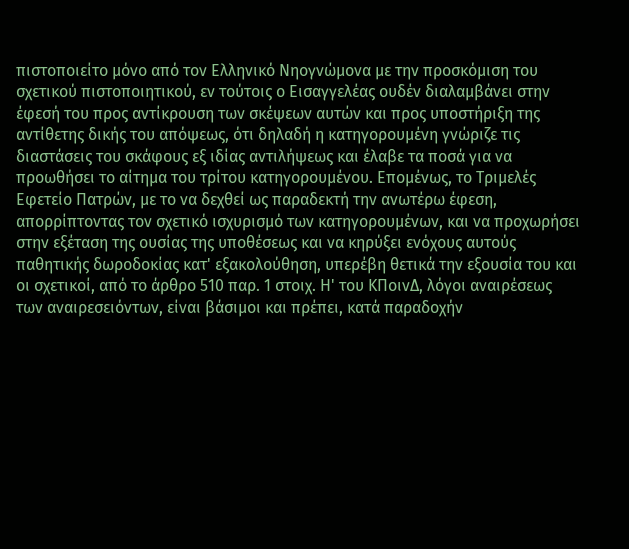πιστοποιείτο μόνο από τον Ελληνικό Νηογνώμονα με την προσκόμιση του σχετικού πιστοποιητικού, εν τούτοις ο Εισαγγελέας ουδέν διαλαμβάνει στην έφεσή του προς αντίκρουση των σκέψεων αυτών και προς υποστήριξη της αντίθετης δικής του απόψεως, ότι δηλαδή η κατηγορουμένη γνώριζε τις διαστάσεις του σκάφους εξ ιδίας αντιλήψεως και έλαβε τα ποσά για να προωθήσει το αίτημα του τρίτου κατηγορουμένου. Επομένως, το Τριμελές Εφετείο Πατρών, με το να δεχθεί ως παραδεκτή την ανωτέρω έφεση, απορρίπτοντας τον σχετικό ισχυρισμό των κατηγορουμένων, και να προχωρήσει στην εξέταση της ουσίας της υποθέσεως και να κηρύξει ενόχους αυτούς παθητικής δωροδοκίας κατ' εξακολούθηση, υπερέβη θετικά την εξουσία του και οι σχετικοί, από το άρθρο 510 παρ. 1 στοιχ. Η' του ΚΠοινΔ, λόγοι αναιρέσεως των αναιρεσειόντων, είναι βάσιμοι και πρέπει, κατά παραδοχήν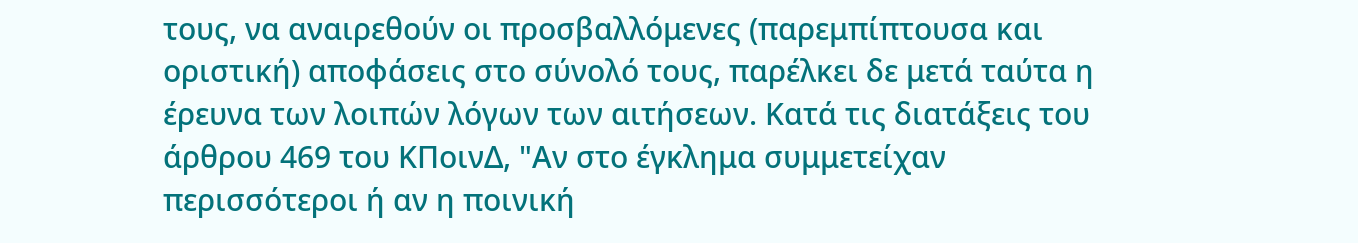τους, να αναιρεθούν οι προσβαλλόμενες (παρεμπίπτουσα και οριστική) αποφάσεις στο σύνολό τους, παρέλκει δε μετά ταύτα η έρευνα των λοιπών λόγων των αιτήσεων. Κατά τις διατάξεις του άρθρου 469 του ΚΠοινΔ, "Αν στο έγκλημα συμμετείχαν περισσότεροι ή αν η ποινική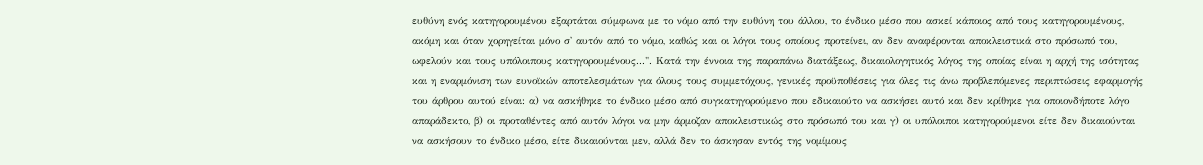ευθύνη ενός κατηγορουμένου εξαρτάται σύμφωνα με το νόμο από την ευθύνη του άλλου, το ένδικο μέσο που ασκεί κάποιος από τους κατηγορουμένους, ακόμη και όταν χορηγείται μόνο σ' αυτόν από το νόμο, καθώς και οι λόγοι τους οποίους προτείνει, αν δεν αναφέρονται αποκλειστικά στο πρόσωπό του, ωφελούν και τους υπόλοιπους κατηγορουμένους...". Κατά την έννοια της παραπάνω διατάξεως, δικαιολογητικός λόγος της οποίας είναι η αρχή της ισότητας και η εναρμόνιση των ευνοϊκών αποτελεσμάτων για όλους τους συμμετόχους, γενικές προϋποθέσεις για όλες τις άνω προβλεπόμενες περιπτώσεις εφαρμογής του άρθρου αυτού είναι: α) να ασκήθηκε το ένδικο μέσο από συγκατηγορούμενο που εδικαιούτο να ασκήσει αυτό και δεν κρίθηκε για οποιονδήποτε λόγο απαράδεκτο, β) οι προταθέντες από αυτόν λόγοι να μην άρμοζαν αποκλειστικώς στο πρόσωπό του και γ) οι υπόλοιποι κατηγορούμενοι είτε δεν δικαιούνται να ασκήσουν το ένδικο μέσο, είτε δικαιούνται μεν, αλλά δεν το άσκησαν εντός της νομίμους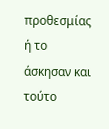προθεσμίας ή το άσκησαν και τούτο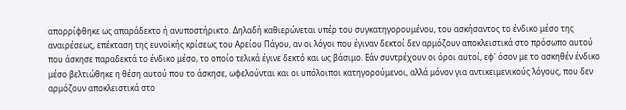απορρίφθηκε ως απαράδεκτο ή ανυποστήρικτο. Δηλαδή καθιερώνεται υπέρ του συγκατηγορουμένου, του ασκήσαντος το ένδικο μέσο της αναιρέσεως, επέκταση της ευνοϊκής κρίσεως του Αρείου Πάγου, αν οι λόγοι που έγιναν δεκτοί δεν αρμόζουν αποκλειστικά στο πρόσωπο αυτού που άσκησε παραδεκτά το ένδικο μέσο, το οποίο τελικά έγινε δεκτό και ως βάσιμο. Εάν συντρέχουν οι όροι αυτοί, εφ' όσον με το ασκηθέν ένδικο μέσο βελτιώθηκε η θέση αυτού που το άσκησε, ωφελούνται και οι υπόλοιποι κατηγορούμενοι, αλλά μόνον για αντικειμενικούς λόγους, που δεν αρμόζουν αποκλειστικά στο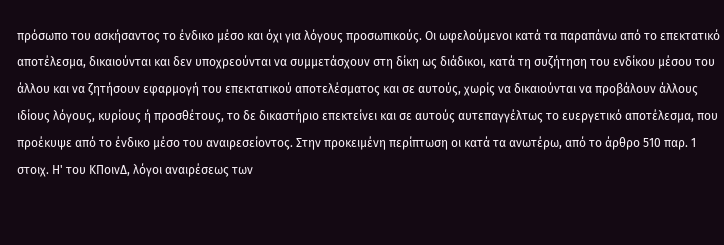πρόσωπο του ασκήσαντος το ένδικο μέσο και όχι για λόγους προσωπικούς. Οι ωφελούμενοι κατά τα παραπάνω από το επεκτατικό αποτέλεσμα, δικαιούνται και δεν υποχρεούνται να συμμετάσχουν στη δίκη ως διάδικοι, κατά τη συζήτηση του ενδίκου μέσου του άλλου και να ζητήσουν εφαρμογή του επεκτατικού αποτελέσματος και σε αυτούς, χωρίς να δικαιούνται να προβάλουν άλλους ιδίους λόγους, κυρίους ή προσθέτους, το δε δικαστήριο επεκτείνει και σε αυτούς αυτεπαγγέλτως το ευεργετικό αποτέλεσμα, που προέκυψε από το ένδικο μέσο του αναιρεσείοντος. Στην προκειμένη περίπτωση οι κατά τα ανωτέρω, από το άρθρο 510 παρ. 1 στοιχ. Η' του ΚΠοινΔ, λόγοι αναιρέσεως των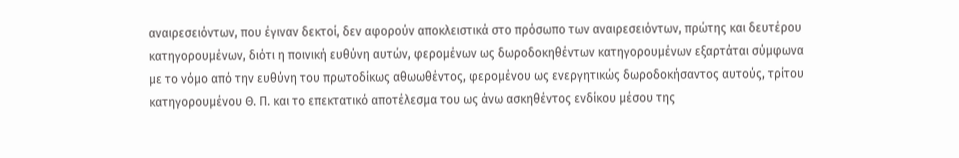αναιρεσειόντων, που έγιναν δεκτοί, δεν αφορούν αποκλειστικά στο πρόσωπο των αναιρεσειόντων, πρώτης και δευτέρου κατηγορουμένων, διότι η ποινική ευθύνη αυτών, φερομένων ως δωροδοκηθέντων κατηγορουμένων εξαρτάται σύμφωνα με το νόμο από την ευθύνη του πρωτοδίκως αθωωθέντος, φερομένου ως ενεργητικώς δωροδοκήσαντος αυτούς, τρίτου κατηγορουμένου Θ. Π. και το επεκτατικό αποτέλεσμα του ως άνω ασκηθέντος ενδίκου μέσου της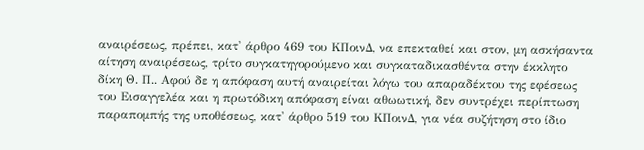αναιρέσεως, πρέπει, κατ' άρθρο 469 του ΚΠοινΔ, να επεκταθεί και στον, μη ασκήσαντα αίτηση αναιρέσεως, τρίτο συγκατηγορούμενο και συγκαταδικασθέντα στην έκκλητο δίκη Θ. Π.. Αφού δε η απόφαση αυτή αναιρείται λόγω του απαραδέκτου της εφέσεως του Εισαγγελέα και η πρωτόδικη απόφαση είναι αθωωτική, δεν συντρέχει περίπτωση παραπομπής της υποθέσεως, κατ' άρθρο 519 του ΚΠοινΔ, για νέα συζήτηση στο ίδιο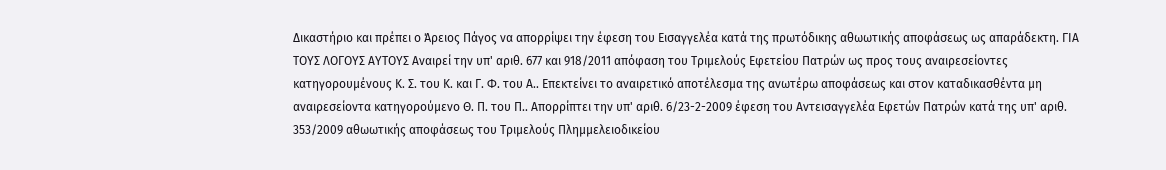Δικαστήριο και πρέπει ο Άρειος Πάγος να απορρίψει την έφεση του Εισαγγελέα κατά της πρωτόδικης αθωωτικής αποφάσεως ως απαράδεκτη. ΓΙΑ ΤΟΥΣ ΛΟΓΟΥΣ ΑΥΤΟΥΣ Αναιρεί την υπ' αριθ. 677 και 918/2011 απόφαση του Τριμελούς Εφετείου Πατρών ως προς τους αναιρεσείοντες κατηγορουμένους Κ. Σ. του Κ. και Γ. Φ. του Α.. Επεκτείνει το αναιρετικό αποτέλεσμα της ανωτέρω αποφάσεως και στον καταδικασθέντα μη αναιρεσείοντα κατηγορούμενο Θ. Π. του Π.. Απορρίπτει την υπ' αριθ. 6/23-2-2009 έφεση του Αντεισαγγελέα Εφετών Πατρών κατά της υπ' αριθ. 353/2009 αθωωτικής αποφάσεως του Τριμελούς Πλημμελειοδικείου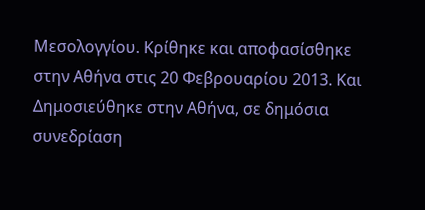Μεσολογγίου. Κρίθηκε και αποφασίσθηκε στην Αθήνα στις 20 Φεβρουαρίου 2013. Και Δημοσιεύθηκε στην Αθήνα, σε δημόσια συνεδρίαση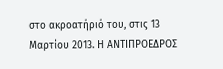στο ακροατήριό του, στις 13 Μαρτίου 2013. Η ΑΝΤΙΠΡΟΕΔΡΟΣ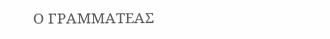Ο ΓΡΑΜΜΑΤΕΑΣ